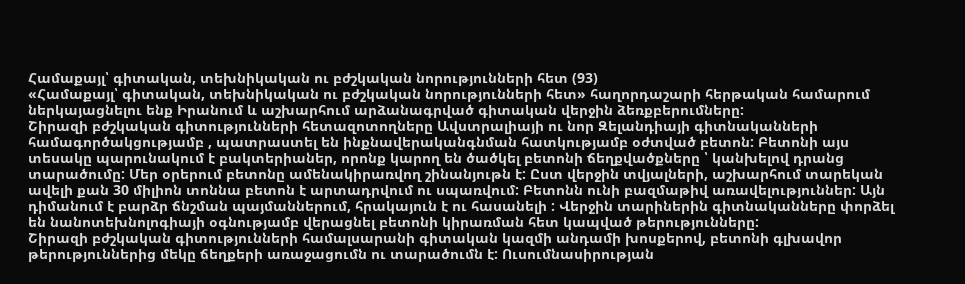Համաքայլ՝ գիտական, տեխնիկական ու բժշկական նորությունների հետ (93)
«Համաքայլ՝ գիտական, տեխնիկական ու բժշկական նորությունների հետ» հաղորդաշարի հերթական համարում ներկայացնելու ենք Իրանում և աշխարհում արձանագրված գիտական վերջին ձեռքբերումները:
Շիրազի բժշկական գիտությունների հետազոտողները Ավստրալիայի ու նոր Զելանդիայի գիտնականների համագործակցությամբ , պատրաստել են ինքնավերականգնման հատկությամբ օժտված բետոն: Բետոնի այս տեսակը պարունակում է բակտերիաներ, որոնք կարող են ծածկել բետոնի ճեղքվածքները ՝ կանխելով դրանց տարածումը: Մեր օրերում բետոնը ամենակիրառվող շինանյութն է: Ըստ վերջին տվյալների, աշխարհում տարեկան ավելի քան 30 միլիոն տոննա բետոն է արտադրվում ու սպառվում: Բետոնն ունի բազմաթիվ առավելություններ: Այն դիմանում է բարձր ճնշման պայմաններում, հրակայուն է ու հասանելի : Վերջին տարիներին գիտնականները փորձել են նանոտեխնոլոգիայի օգնությամբ վերացնել բետոնի կիրառման հետ կապված թերությունները:
Շիրազի բժշկական գիտությունների համալսարանի գիտական կազմի անդամի խոսքերով, բետոնի գլխավոր թերություններից մեկը ճեղքերի առաջացումն ու տարածումն է: Ուսումնասիրության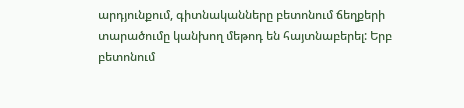արդյունքում, գիտնականները բետոնում ճեղքերի տարածումը կանխող մեթոդ են հայտնաբերել: Երբ բետոնում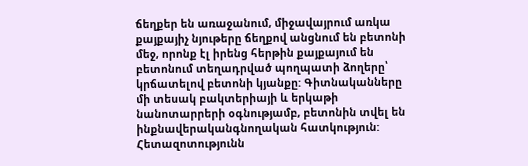ճեղքեր են առաջանում, միջավայրում առկա քայքայիչ նյութերը ճեղքով անցնում են բետոնի մեջ, որոնք էլ իրենց հերթին քայքայում են բետոնում տեղադրված պողպատի ձողերը՝ կրճատելով բետոնի կյանքը: Գիտնականները մի տեսակ բակտերիայի և երկաթի նանոտարրերի օգնությամբ, բետոնին տվել են ինքնավերականգնողական հատկություն: Հետազոտությունն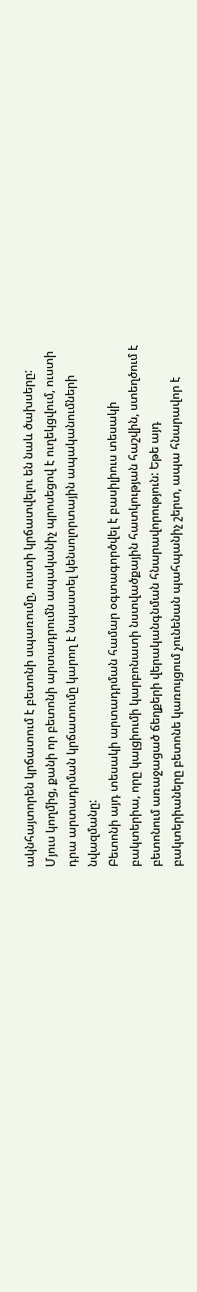ակնհայտորեն կրճատում է բետոնի սպառումը, ուստի կրճատվելու են նաև ծախսերը: Մյուս կողմից, քանի որ բետոնի արտադրումն ապականիչ պրոսեցով է ուղեկցվում, ուստի դրա արտադրման կրճատումը կարող է նպաստել կենսոլորտային ապականումների նվազմանը:
Բետոնի այդ տեսակի արտադրման համար օգտագործվել է բասիլիուս տեսակի բակտերիա, որը կալցիումի կարբոնատի նստվածքային հատկության հաշվին, ստեղծում է բետոնում առաջացած ճեղքերի վերականգնման հնարավորություն: Եթե այդ բակտերիաները բետոնե կառույցում չունենան պահպանիչ շերտ, ապա հնարավոր է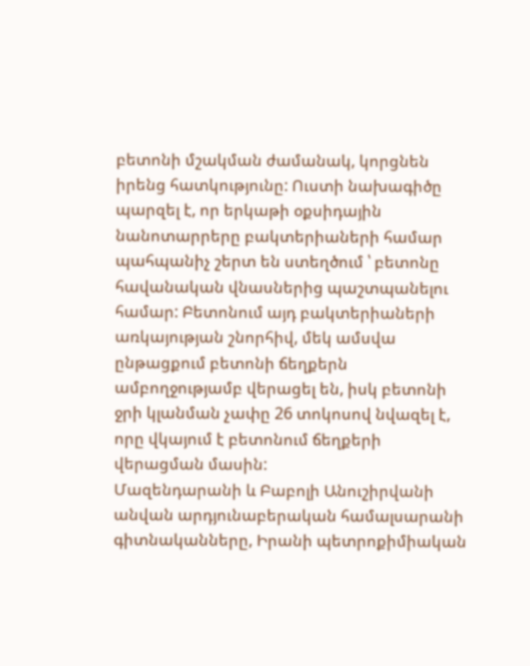բետոնի մշակման ժամանակ, կորցնեն իրենց հատկությունը: Ուստի նախագիծը պարզել է, որ երկաթի օքսիդային նանոտարրերը բակտերիաների համար պահպանիչ շերտ են ստեղծում ՝ բետոնը հավանական վնասներից պաշտպանելու համար: Բետոնում այդ բակտերիաների առկայության շնորհիվ, մեկ ամսվա ընթացքում բետոնի ճեղքերն ամբողջությամբ վերացել են, իսկ բետոնի ջրի կլանման չափը 26 տոկոսով նվազել է, որը վկայում է բետոնում ճեղքերի վերացման մասին:
Մազենդարանի և Բաբոլի Անուշիրվանի անվան արդյունաբերական համալսարանի գիտնականները, Իրանի պետրոքիմիական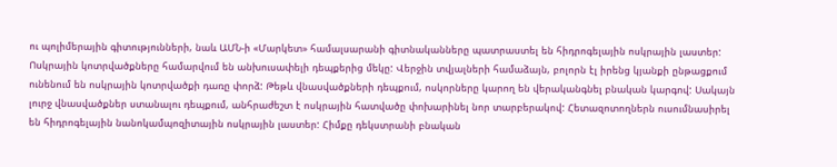ու պոլիմերային գիտությունների, նաև ԱՄՆ-ի «Մարկետ» համալսարանի գիտնականները պատրաստել են հիդրոգելային ոսկրային լաստեր: Ոսկրային կոտրվածքները համարվում են անխուսափելի դեպքերից մեկը: Վերջին տվյալների համաձայն, բոլորն էլ իրենց կյանքի ընթացքում ունենում են ոսկրային կոտրվածքի դառը փորձ: Թեթև վնասվածքների դեպքում, ոսկորները կարող են վերականգնել բնական կարգով: Սակայն լուրջ վնասվածքներ ստանալու դեպքում, անհրաժեշտ է ոսկրային հատվածը փոխարինել նոր տարբերակով: Հետազոտողներն ուսումնասիրել են հիդրոգելային նանոկամպոզիտային ոսկրային լաստեր: Հիմքը դեկստրանի բնական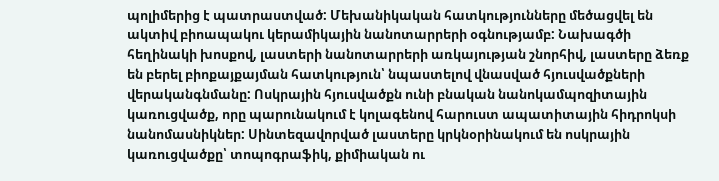պոլիմերից է պատրաստված: Մեխանիկական հատկությունները մեծացվել են ակտիվ բիոապակու կերամիկային նանոտարրերի օգնությամբ: Նախագծի հեղինակի խոսքով, լաստերի նանոտարրերի առկայության շնորհիվ, լաստերը ձեռք են բերել բիոքայքայման հատկություն՝ նպաստելով վնասված հյուսվածքների վերականգնմանը: Ոսկրային հյուսվածքն ունի բնական նանոկամպոզիտային կառուցվածք, որը պարունակում է կոլագենով հարուստ ապատիտային հիդրոկսի նանոմասնիկներ: Սինտեզավորված լաստերը կրկնօրինակում են ոսկրային կառուցվածքը՝ տոպոգրաֆիկ, քիմիական ու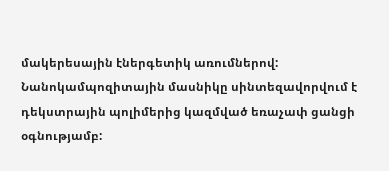մակերեսային էներգետիկ առումներով: Նանոկամպոզիտային մասնիկը սինտեզավորվում է դեկստրային պոլիմերից կազմված եռաչափ ցանցի օգնությամբ: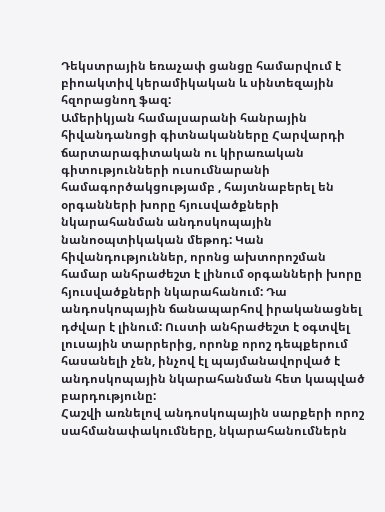Դեկստրային եռաչափ ցանցը համարվում է բիոակտիվ կերամիկական և սինտեզային հզորացնող ֆազ:
Ամերիկյան համալսարանի հանրային հիվանդանոցի գիտնականները Հարվարդի ճարտարագիտական ու կիրառական գիտությունների ուսումնարանի համագործակցությամբ , հայտնաբերել են օրգանների խորը հյուսվածքների նկարահանման անդոսկոպային նանոօպտիկական մեթոդ: Կան հիվանդություններ, որոնց ախտորոշման համար անհրաժեշտ է լինում օրգանների խորը հյուսվածքների նկարահանում: Դա անդոսկոպային ճանապարհով իրականացնել դժվար է լինում: Ուստի անհրաժեշտ է օգտվել լուսային տարրերից, որոնք որոշ դեպքերում հասանելի չեն, ինչով էլ պայմանավորված է անդոսկոպային նկարահանման հետ կապված բարդությունը:
Հաշվի առնելով անդոսկոպային սարքերի որոշ սահմանափակումները, նկարահանումներն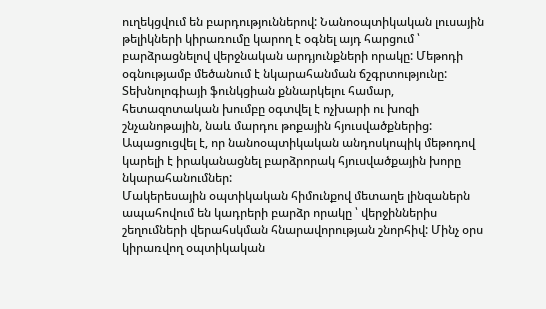ուղեկցվում են բարդություններով: Նանոօպտիկական լուսային թելիկների կիրառումը կարող է օգնել այդ հարցում ՝ բարձրացնելով վերջնական արդյունքների որակը: Մեթոդի օգնությամբ մեծանում է նկարահանման ճշգրտությունը: Տեխնոլոգիայի ֆունկցիան քննարկելու համար, հետազոտական խումբը օգտվել է ոչխարի ու խոզի շնչանոթային, նաև մարդու թոքային հյուսվածքներից: Ապացուցվել է, որ նանոօպտիկական անդոսկոպիկ մեթոդով կարելի է իրականացնել բարձրորակ հյուսվածքային խորը նկարահանումներ:
Մակերեսային օպտիկական հիմունքով մետաղե լինզաներն ապահովում են կադրերի բարձր որակը ՝ վերջիններիս շեղումների վերահսկման հնարավորության շնորհիվ: Մինչ օրս կիրառվող օպտիկական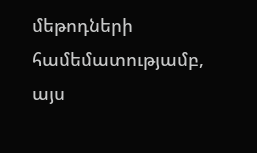մեթոդների համեմատությամբ, այս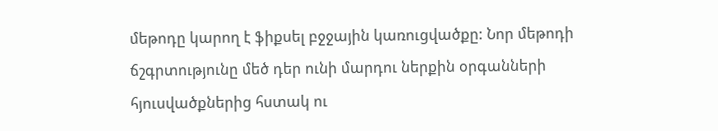մեթոդը կարող է ֆիքսել բջջային կառուցվածքը: Նոր մեթոդի ճշգրտությունը մեծ դեր ունի մարդու ներքին օրգանների հյուսվածքներից հստակ ու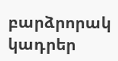բարձրորակ կադրեր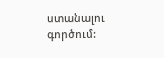ստանալու գործում: